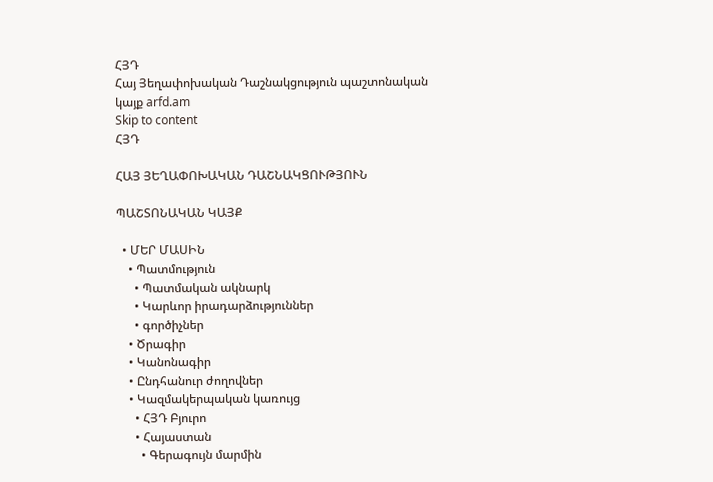ՀՅԴ
Հայ Յեղափոխական Դաշնակցություն պաշտոնական կայք arfd.am
Skip to content
ՀՅԴ

ՀԱՅ ՅԵՂԱՓՈԽԱԿԱՆ ԴԱՇՆԱԿՑՈՒԹՅՈՒՆ

ՊԱՇՏՈՆԱԿԱՆ ԿԱՅՔ

  • ՄԵՐ ՄԱՍԻՆ
    • Պատմություն
      • Պատմական ակնարկ
      • Կարևոր իրադարձություններ
      • գործիչներ
    • Ծրագիր
    • Կանոնագիր
    • Ընդհանուր ժողովներ
    • Կազմակերպական կառույց
      • ՀՅԴ Բյուրո
      • Հայաստան
        • Գերագույն մարմին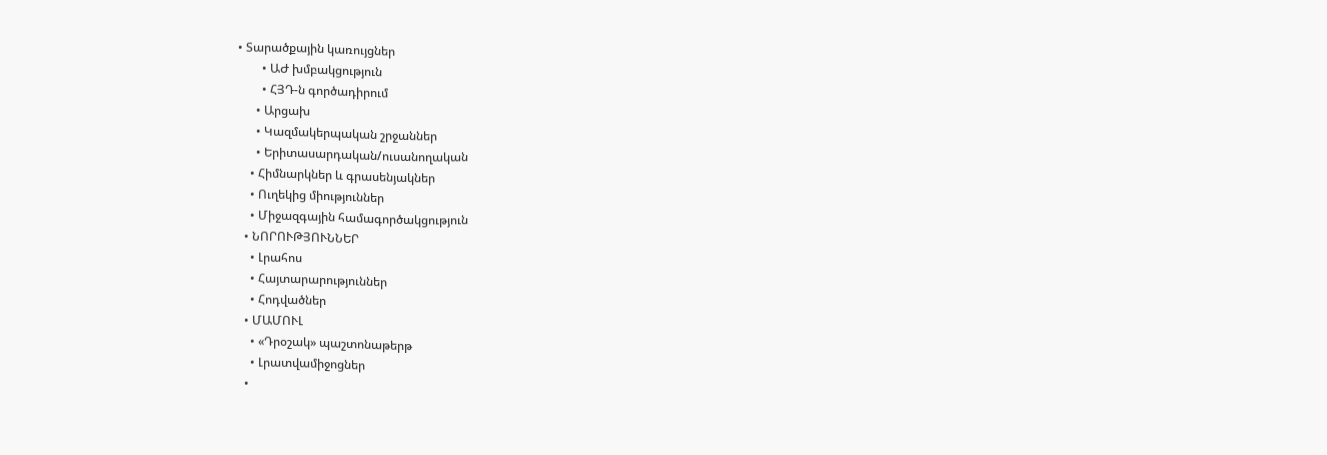• Տարածքային կառույցներ
        • ԱԺ խմբակցություն
        • ՀՅԴ-ն գործադիրում
      • Արցախ
      • Կազմակերպական շրջաններ
      • Երիտասարդական/ուսանողական
    • Հիմնարկներ և գրասենյակներ
    • Ուղեկից միություններ
    • Միջազգային համագործակցություն
  • ՆՈՐՈՒԹՅՈՒՆՆԵՐ
    • Լրահոս
    • Հայտարարություններ
    • Հոդվածներ
  • ՄԱՄՈՒԼ
    • «Դրօշակ» պաշտոնաթերթ
    • Լրատվամիջոցներ
  •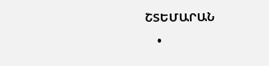ՇՏԵՄԱՐԱՆ
    •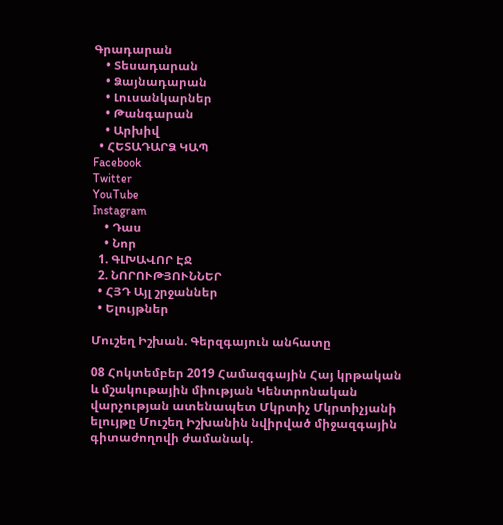Գրադարան
    • Տեսադարան
    • Ձայնադարան
    • Լուսանկարներ
    • Թանգարան
    • Արխիվ
  • ՀԵՏԱԴԱՐՁ ԿԱՊ
Facebook
Twitter
YouTube
Instagram
    • Դաս
    • Նոր
  1. ԳԼԽԱՎՈՐ ԷՋ
  2. ՆՈՐՈՒԹՅՈՒՆՆԵՐ
  • ՀՅԴ Այլ շրջաններ
  • Ելույթներ

Մուշեղ Իշխան. Գերզգայուն անհատը

08 Հոկտեմբեր 2019 Համազգային Հայ կրթական և մշակութային միության Կենտրոնական վարչության ատենապետ Մկրտիչ Մկրտիչյանի ելույթը Մուշեղ Իշխանին նվիրված միջազգային գիտաժողովի ժամանակ.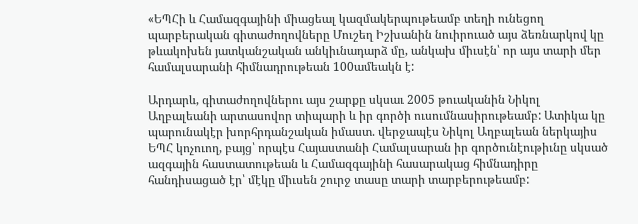«ԵՊՀի և Համազգայինի միացեալ կազմակերպութեամբ տեղի ունեցող պարբերական գիտաժողովները Մուշեղ Իշխանին նուիրուած այս ձեռնարկով կը թևակոխեն յատկանշական անկիւնադարձ մը, անկախ միւսէն՝ որ այս տարի մեր համալսարանի հիմնադրութեան 100ամեակն է:

Արդարև, գիտաժողովներու այս շարքը սկսաւ 2005 թուականին Նիկոլ Աղբալեանի արտասովոր տիպարի և իր գործի ուսումնասիրութեամբ: Ատիկա կը պարունակէր խորհրդանշական իմաստ. վերջապէս Նիկոլ Աղբալեան ներկայիս ԵՊՀ կոչուող, բայց՝ որպէս Հայաստանի Համալսարան իր գործունէութիւնը սկսած ազգային հաստատութեան և Համազգայինի հասարակաց հիմնադիրը հանդիսացած էր՝ մէկը միւսեն շուրջ տասը տարի տարբերութեամբ: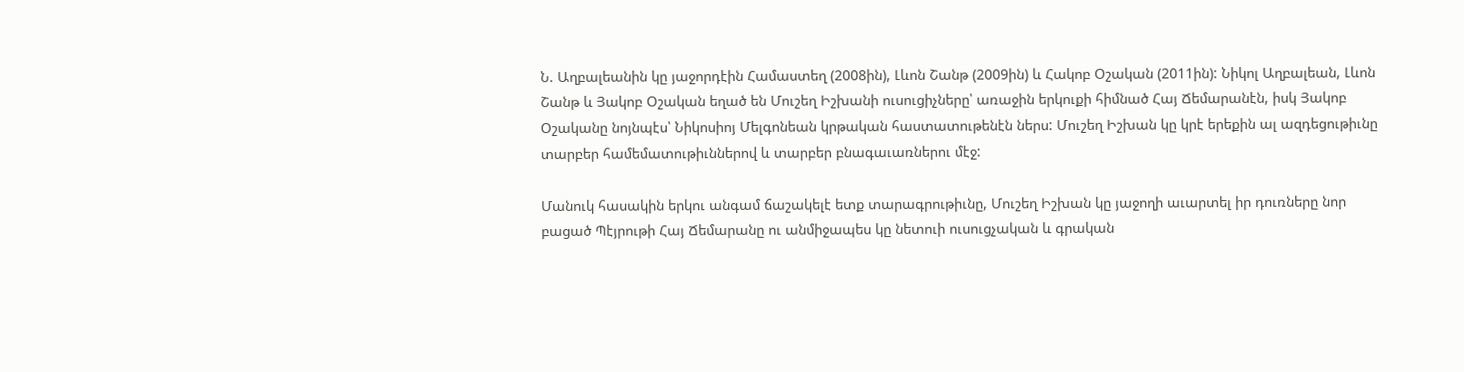Ն. Աղբալեանին կը յաջորդէին Համաստեղ (2008ին), Լևոն Շանթ (2009ին) և Հակոբ Օշական (2011ին): Նիկոլ Աղբալեան, Լևոն Շանթ և Յակոբ Օշական եղած են Մուշեղ Իշխանի ուսուցիչները՝ առաջին երկուքի հիմնած Հայ Ճեմարանէն, իսկ Յակոբ Օշականը նոյնպէս՝ Նիկոսիոյ Մելգոնեան կրթական հաստատութենէն ներս: Մուշեղ Իշխան կը կրէ երեքին ալ ազդեցութիւնը տարբեր համեմատութիւններով և տարբեր բնագաւառներու մէջ:

Մանուկ հասակին երկու անգամ ճաշակելէ ետք տարագրութիւնը, Մուշեղ Իշխան կը յաջողի աւարտել իր դուռները նոր բացած Պէյրութի Հայ Ճեմարանը ու անմիջապես կը նետուի ուսուցչական և գրական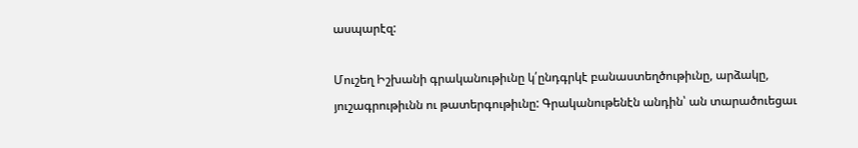ասպարէզ:

Մուշեղ Իշխանի գրականութիւնը կ՛ընդգրկէ բանաստեղծութիւնը, արձակը, յուշագրութիւնն ու թատերգութիւնը: Գրականութենէն անդին՝ ան տարածուեցաւ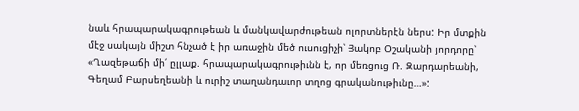նաև հրապարակագրութեան և մանկավարժութեան ոլորտներէն ներս: Իր մտքին մէջ սակայն միշտ հնչած է իր առաջին մեծ ուսուցիչի՝ Յակոբ Օշականի յորդորը՝ «Ղազեթաճի մի՛ ըլլաք. հրապարակագրութիւնն է, որ մեռցուց Ռ. Զարդարեանի, Գեղամ Բարսեղեանի և ուրիշ տաղանդաւոր տղոց գրականութիւնը…»: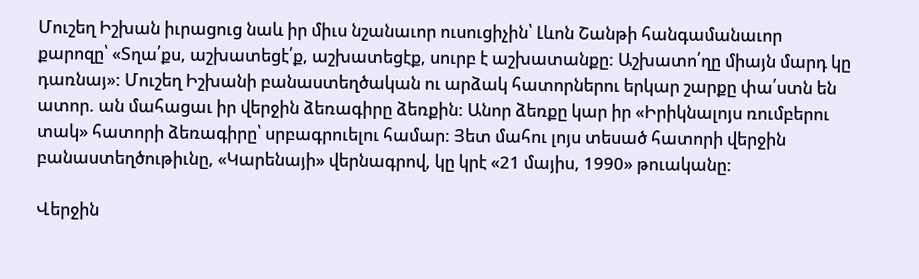Մուշեղ Իշխան իւրացուց նաև իր միւս նշանաւոր ուսուցիչին՝ Լևոն Շանթի հանգամանաւոր քարոզը՝ «Տղա՛քս, աշխատեցէ՛ք, աշխատեցէք, սուրբ է աշխատանքը: Աշխատո՛ղը միայն մարդ կը դառնայ»: Մուշեղ Իշխանի բանաստեղծական ու արձակ հատորներու երկար շարքը փա՛ստն են ատոր. ան մահացաւ իր վերջին ձեռագիրը ձեռքին: Անոր ձեռքը կար իր «Իրիկնալոյս ռումբերու տակ» հատորի ձեռագիրը՝ սրբագրուելու համար: Յետ մահու լոյս տեսած հատորի վերջին բանաստեղծութիւնը, «Կարենայի» վերնագրով, կը կրէ «21 մայիս, 1990» թուականը:

Վերջին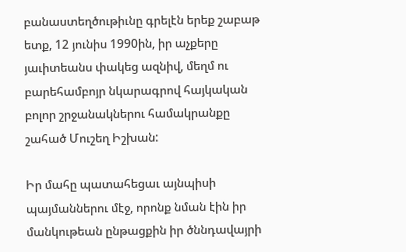բանաստեղծութիւնը գրելէն երեք շաբաթ ետք, 12 յունիս 1990ին, իր աչքերը յաւիտեանս փակեց ազնիվ, մեղմ ու բարեհամբոյր նկարագրով հայկական բոլոր շրջանակներու համակրանքը շահած Մուշեղ Իշխան:

Իր մահը պատահեցաւ այնպիսի պայմաններու մէջ, որոնք նման էին իր մանկութեան ընթացքին իր ծննդավայրի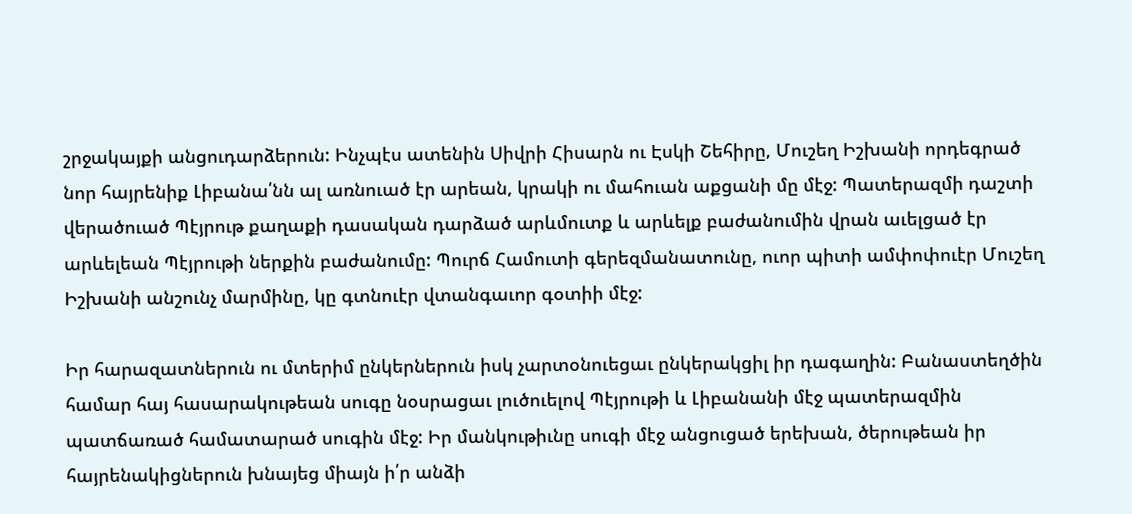շրջակայքի անցուդարձերուն: Ինչպէս ատենին Սիվրի Հիսարն ու Էսկի Շեհիրը, Մուշեղ Իշխանի որդեգրած նոր հայրենիք Լիբանա՛նն ալ առնուած էր արեան, կրակի ու մահուան աքցանի մը մէջ: Պատերազմի դաշտի վերածուած Պէյրութ քաղաքի դասական դարձած արևմուտք և արևելք բաժանումին վրան աւելցած էր արևելեան Պէյրութի ներքին բաժանումը: Պուրճ Համուտի գերեզմանատունը, ուոր պիտի ամփոփուէր Մուշեղ Իշխանի անշունչ մարմինը, կը գտնուէր վտանգաւոր գօտիի մէջ:

Իր հարազատներուն ու մտերիմ ընկերներուն իսկ չարտօնուեցաւ ընկերակցիլ իր դագաղին: Բանաստեղծին համար հայ հասարակութեան սուգը նօսրացաւ լուծուելով Պէյրութի և Լիբանանի մէջ պատերազմին պատճառած համատարած սուգին մէջ: Իր մանկութիւնը սուգի մէջ անցուցած երեխան, ծերութեան իր հայրենակիցներուն խնայեց միայն ի՛ր անձի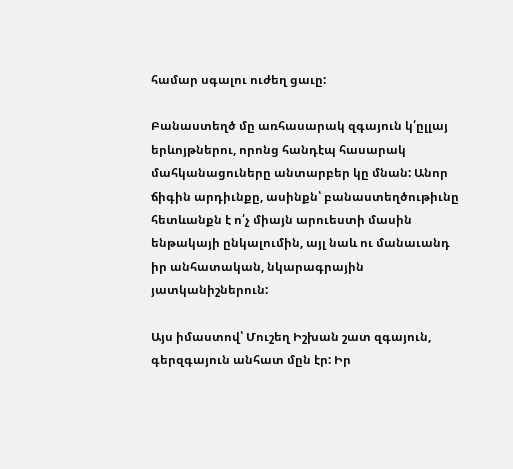համար սգալու ուժեղ ցաւը:

Բանաստեղծ մը առհասարակ զգայուն կ՛ըլլայ երևոյթներու, որոնց հանդէպ հասարակ մահկանացուները անտարբեր կը մնան: Անոր ճիգին արդիւնքը, ասինքն՝ բանաստեղծութիւնը հետևանքն է ո՛չ միայն արուեստի մասին ենթակայի ընկալումին, այլ նաև ու մանաւանդ իր անհատական, նկարագրային յատկանիշներուն:

Այս իմաստով՝ Մուշեղ Իշխան շատ զգայուն, գերզգայուն անհատ մըն էր: Իր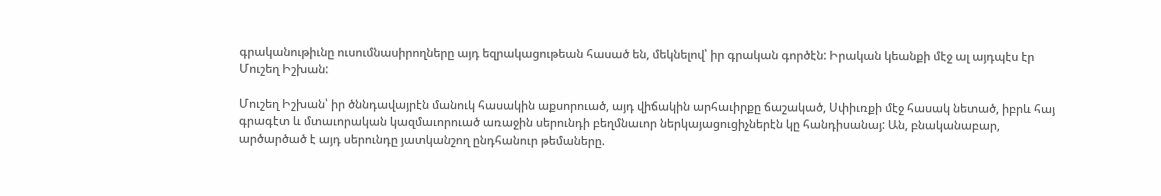գրականութիւնը ուսումնասիրողները այդ եզրակացութեան հասած են, մեկնելով՝ իր գրական գործէն: Իրական կեանքի մէջ ալ այդպէս էր Մուշեղ Իշխան:

Մուշեղ Իշխան՝ իր ծննդավայրէն մանուկ հասակին աքսորուած, այդ վիճակին արհաւիրքը ճաշակած, Սփիւռքի մէջ հասակ նետած, իբրև հայ գրագէտ և մտաւորական կազմաւորուած առաջին սերունդի բեղմնաւոր ներկայացուցիչներէն կը հանդիսանայ: Ան, բնականաբար, արծարծած է այդ սերունդը յատկանշող ընդհանուր թեմաները.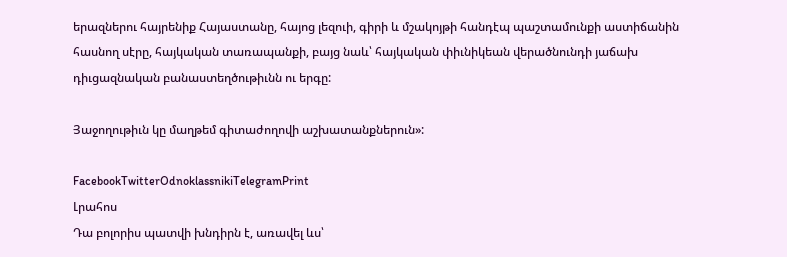երազներու հայրենիք Հայաստանը, հայոց լեզուի, գիրի և մշակոյթի հանդէպ պաշտամունքի աստիճանին հասնող սէրը, հայկական տառապանքի, բայց նաև՝ հայկական փիւնիկեան վերածնունդի յաճախ դիւցազնական բանաստեղծութիւնն ու երգը:

Յաջողութիւն կը մաղթեմ գիտաժողովի աշխատանքներուն»:

FacebookTwitterOdnoklassnikiTelegramPrint
Լրահոս
Դա բոլորիս պատվի խնդիրն է, առավել ևս՝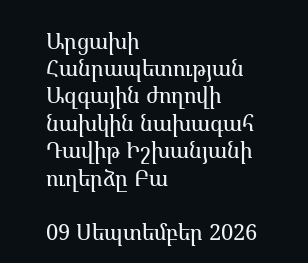Արցախի Հանրապետության Ազգային ժողովի նախկին նախագահ Դավիթ Իշխանյանի ուղերձը Բա

09 Սեպտեմբեր 2026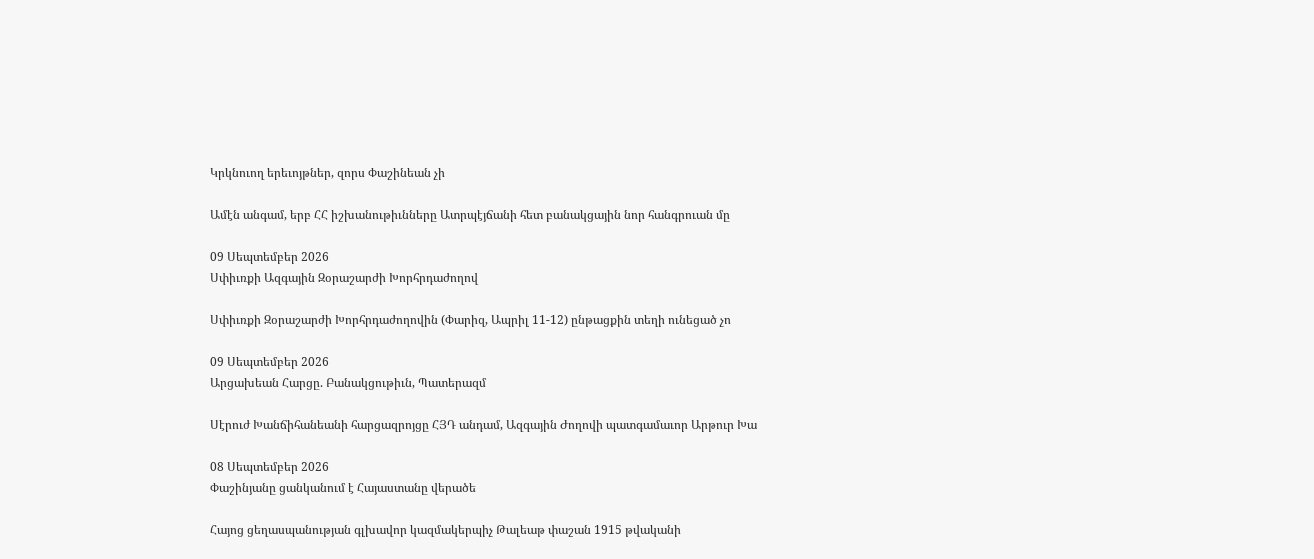Կրկնուող երեւոյթներ, զորս Փաշինեան չի

Ամէն անգամ, երբ ՀՀ իշխանութիւնները Ատրպէյճանի հետ բանակցային նոր հանգրուան մը

09 Սեպտեմբեր 2026
Սփիւռքի Ազգային Զօրաշարժի Խորհրդաժողով

Սփիւռքի Զօրաշարժի Խորհրդաժողովին (Փարիզ, Ապրիլ 11-12) ընթացքին տեղի ունեցած չո

09 Սեպտեմբեր 2026
Արցախեան Հարցը. Բանակցութիւն, Պատերազմ

Սէրուժ Խանճիհանեանի հարցազրոյցը ՀՅԴ անդամ, Ազգային Ժողովի պատգամաւոր Արթուր Խա

08 Սեպտեմբեր 2026
Փաշինյանը ցանկանում է Հայաստանը վերածե

Հայոց ցեղասպանության գլխավոր կազմակերպիչ Թալեաթ փաշան 1915 թվականի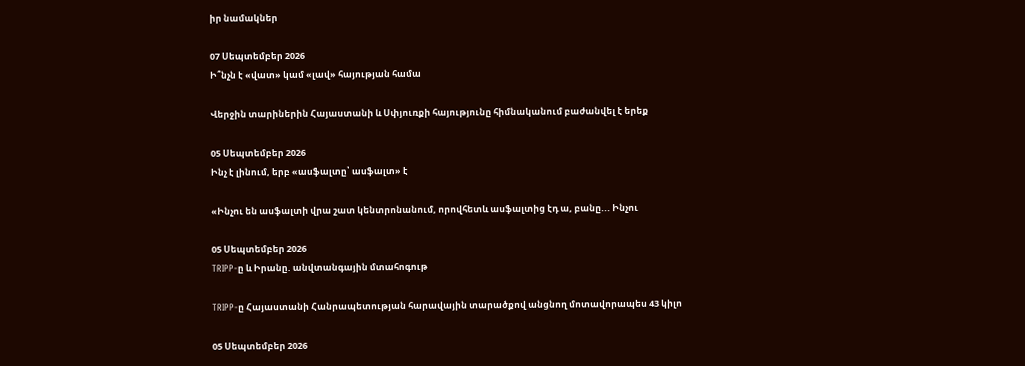իր նամակներ

07 Սեպտեմբեր 2026
Ի՞նչն է «վատ» կամ «լավ» հայության համա

Վերջին տարիներին Հայաստանի և Սփյուռքի հայությունը հիմնականում բաժանվել է երեք

05 Սեպտեմբեր 2026
Ինչ է լինում, երբ «ասֆալտը՝ ասֆալտ» է

«Ինչու են ասֆալտի վրա շատ կենտրոնանում, որովհետև ասֆալտից էդ ա, բանը... Ինչու

05 Սեպտեմբեր 2026
TRIPP-ը և Իրանը. անվտանգային մտահոգութ

TRIPP-ը Հայաստանի Հանրապետության հարավային տարածքով անցնող մոտավորապես 43 կիլո

05 Սեպտեմբեր 2026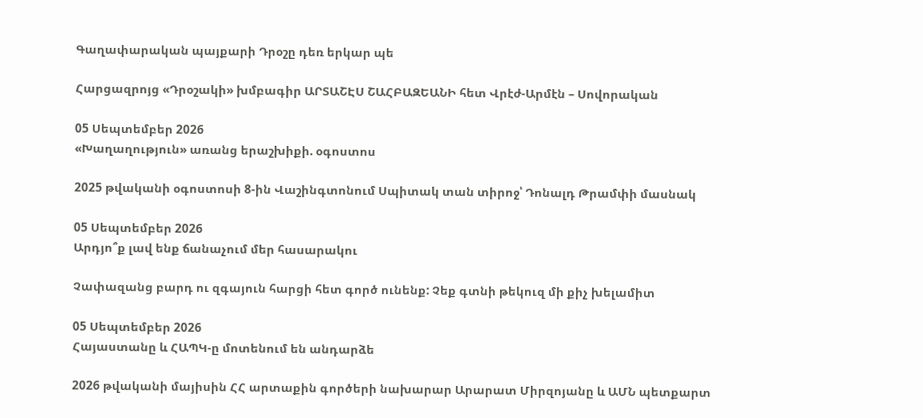Գաղափարական պայքարի Դրօշը դեռ երկար պե

Հարցազրոյց «Դրօշակի» խմբագիր ԱՐՏԱՇԷՍ ՇԱՀԲԱԶԵԱՆԻ հետ Վրէժ-Արմէն – Սովորական

05 Սեպտեմբեր 2026
«Խաղաղություն» առանց երաշխիքի. օգոստոս

2025 թվականի օգոստոսի 8-ին Վաշինգտոնում Սպիտակ տան տիրոջ՝ Դոնալդ Թրամփի մասնակ

05 Սեպտեմբեր 2026
Արդյո՞ք լավ ենք ճանաչում մեր հասարակու

Չափազանց բարդ ու զգայուն հարցի հետ գործ ունենք: Չեք գտնի թեկուզ մի քիչ խելամիտ

05 Սեպտեմբեր 2026
Հայաստանը և ՀԱՊԿ-ը մոտենում են անդարձե

2026 թվականի մայիսին ՀՀ արտաքին գործերի նախարար Արարատ Միրզոյանը և ԱՄՆ պետքարտ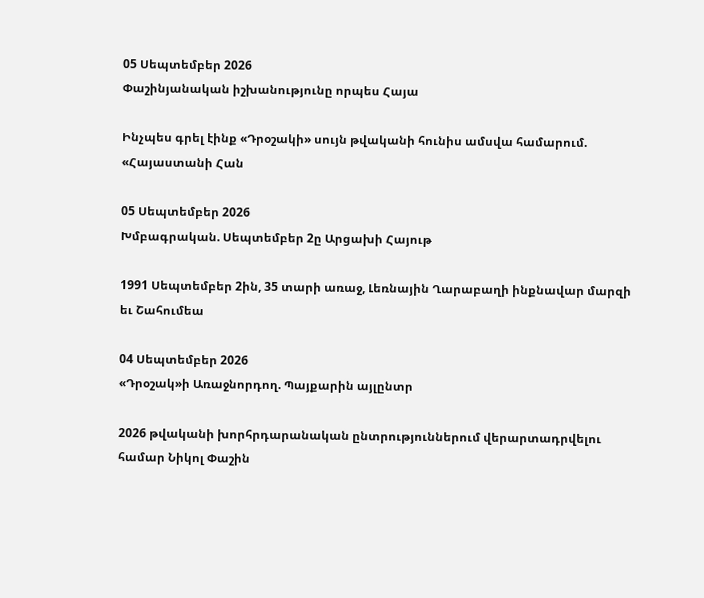05 Սեպտեմբեր 2026
Փաշինյանական իշխանությունը որպես Հայա

Ինչպես գրել էինք «Դրօշակի» սույն թվականի հունիս ամսվա համարում. «Հայաստանի Հան

05 Սեպտեմբեր 2026
Խմբագրական. Սեպտեմբեր 2ը Արցախի Հայութ

1991 Սեպտեմբեր 2ին, 35 տարի առաջ, Լեռնային Ղարաբաղի ինքնավար մարզի եւ Շահումեա

04 Սեպտեմբեր 2026
«Դրօշակ»ի Առաջնորդող. Պայքարին այլընտր

2026 թվականի խորհրդարանական ընտրություններում վերարտադրվելու համար Նիկոլ Փաշին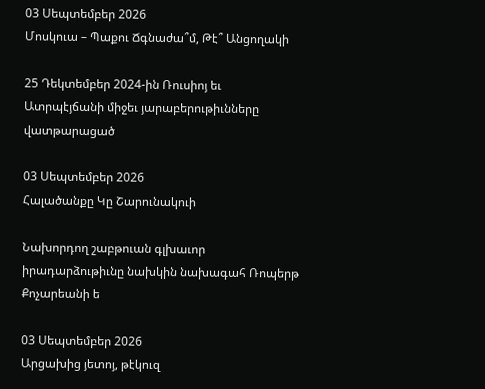03 Սեպտեմբեր 2026
Մոսկուա – Պաքու Ճգնաժա՞մ, Թէ՞ Անցողակի

25 Դեկտեմբեր 2024-ին Ռուսիոյ եւ Ատրպէյճանի միջեւ յարաբերութիւնները վատթարացած

03 Սեպտեմբեր 2026
Հալածանքը Կը Շարունակուի

Նախորդող շաբթուան գլխաւոր իրադարձութիւնը նախկին նախագահ Ռոպերթ Քոչարեանի ե

03 Սեպտեմբեր 2026
Արցախից յետոյ, թէկուզ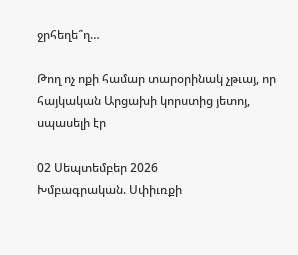ջրհեղե՞ղ…

Թող ոչ ոքի համար տարօրինակ չթւայ, որ հայկական Արցախի կորստից յետոյ, սպասելի էր

02 Սեպտեմբեր 2026
Խմբագրական. Սփիւռքի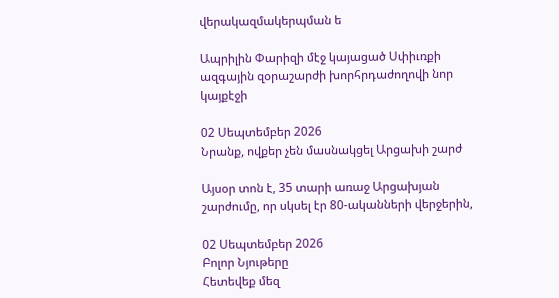վերակազմակերպման ե

Ապրիլին Փարիզի մէջ կայացած Սփիւռքի ազգային զօրաշարժի խորհրդաժողովի նոր կայքէջի

02 Սեպտեմբեր 2026
Նրանք, ովքեր չեն մասնակցել Արցախի շարժ

Այսօր տոն է, 35 տարի առաջ Արցախյան շարժումը, որ սկսել էր 80-ականների վերջերին,

02 Սեպտեմբեր 2026
Բոլոր Նյութերը
Հետեվեք մեզ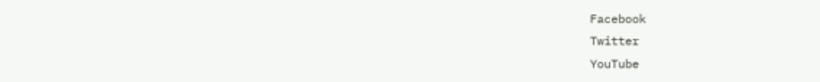Facebook
Twitter
YouTube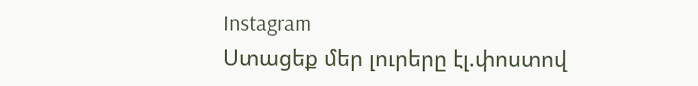Instagram
Ստացեք մեր լուրերը էլ.փոստով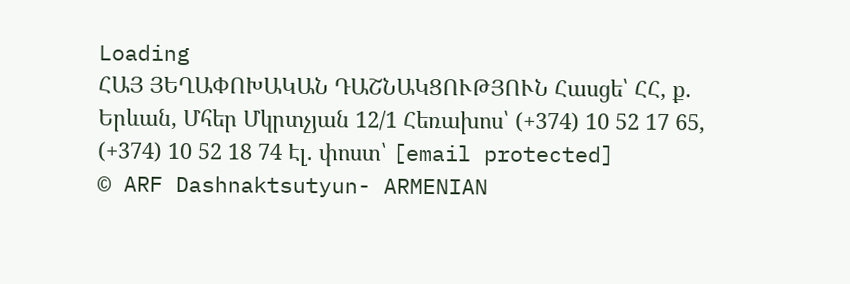Loading
ՀԱՅ ՅԵՂԱՓՈԽԱԿԱՆ ԴԱՇՆԱԿՑՈՒԹՅՈՒՆ Հասցե՝ ՀՀ, ք. Երևան, Մհեր Մկրտչյան 12/1 Հեռախոս՝ (+374) 10 52 17 65, (+374) 10 52 18 74 Էլ. փոստ՝ [email protected]
© ARF Dashnaktsutyun- ARMENIAN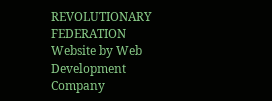REVOLUTIONARY FEDERATION Website by Web Development Company